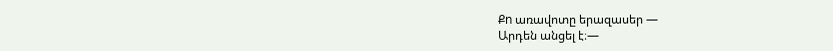Քn առավոտը երազասեր —
Արդեն անցել է։—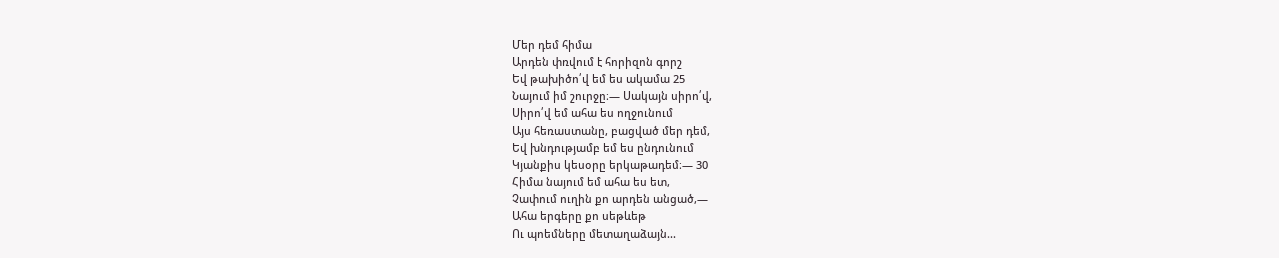Մեր դեմ հիմա
Արդեն փռվում է հորիզոն գորշ
Եվ թախիծո՛վ եմ ես ակամա 25
Նայում իմ շուրջը։— Սակայն սիրո՛վ,
Սիրո՛վ եմ ահա ես ողջունում
Այս հեռաստանը, բացված մեր դեմ,
Եվ խնդությամբ եմ ես ընդունում
Կյանքիս կեսօրը երկաթադեմ։— 30
Հիմա նայում եմ ահա ես ետ,
Չափում ուղին քո արդեն անցած,—
Ահա երգերը քո սեթևեթ
Ու պոեմները մետաղաձայն...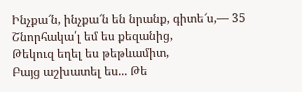Ինչքա՜ն, ինչքա՜ն են նրանք, գիտե՜ս,— 35
Շնորհակա՛լ եմ ես քեզանից,
Թեկուզ եղել ես թեթևամիտ,
Բայց աշխատել ես... Թե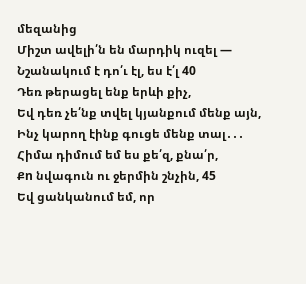մեզանից
Միշտ ավելի՛ն են մարդիկ ուզել —
Նշանակում է դո՛ւ էլ, ես է՛լ 40
Դեռ թերացել ենք երևի քիչ,
Եվ դեռ չե՛նք տվել կյանքում մենք այն,
Ինչ կարող էինք գուցե մենք տալ․․․
Հիմա դիմում եմ ես քե՛զ, քնա՛ր,
Քn նվագուն ու ջերմին շնչին, 45
Եվ ցանկանում եմ, որ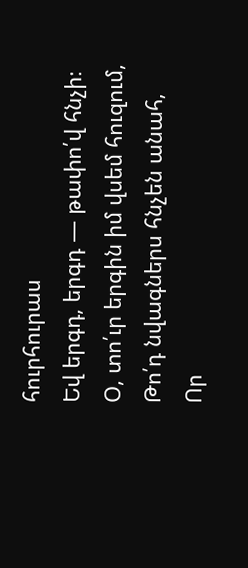հուրհուրաս
Եվ երգդ, երգդ — թափո՛վ հնչի։
Օ, տո՛ւր երգին իմ վսեմ հուզում,
Թո՛դ նվագներս հնչեն անահ,
Որ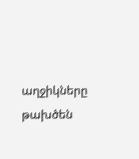աղջիկները թախծեն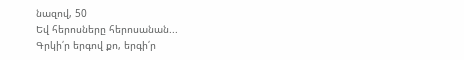նազով, 50
Եվ հերոսները հերոսանան...
Գրկի՛ր երգով քո, երգի՛ր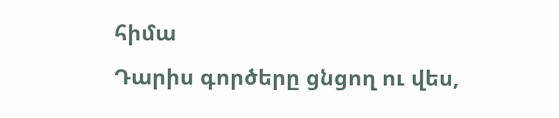հիմա
Դարիս գործերը ցնցող ու վես,